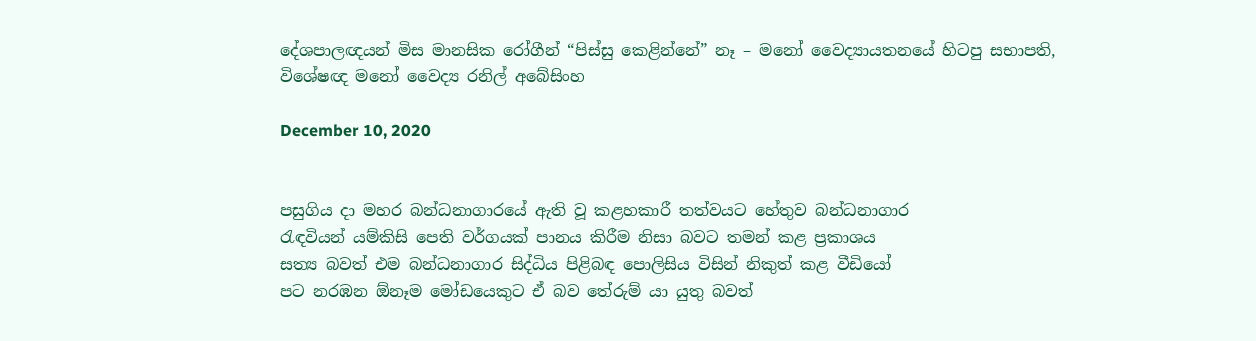දේශපාලඥයන් මිස මානසික රෝගීන් “පිස්සු කෙළින්නේ” නෑ – මනෝ වෛද්‍යායතනයේ හිටපු සභාපති, විශේෂඥ මනෝ වෛද්‍ය රනිල් අබේසිංහ

December 10, 2020


පසුගිය දා මහර බන්ධනාගාරයේ ඇති වූ කළහකාරී තත්වයට හේතුව බන්ධනාගාර
රැඳවියන් යම්කිසි පෙති වර්ගයක් පානය කිරීම නිසා බවට තමන් කළ ප්‍රකාශය
සත්‍ය බවත් එම බන්ධනාගාර සිද්ධිය පිළිබඳ පොලිසිය විසින් නිකුත් කළ වීඩියෝ
පට නරඹන ඕනෑම මෝඩයෙකුට ඒ බව තේරුම් යා යුතු බවත්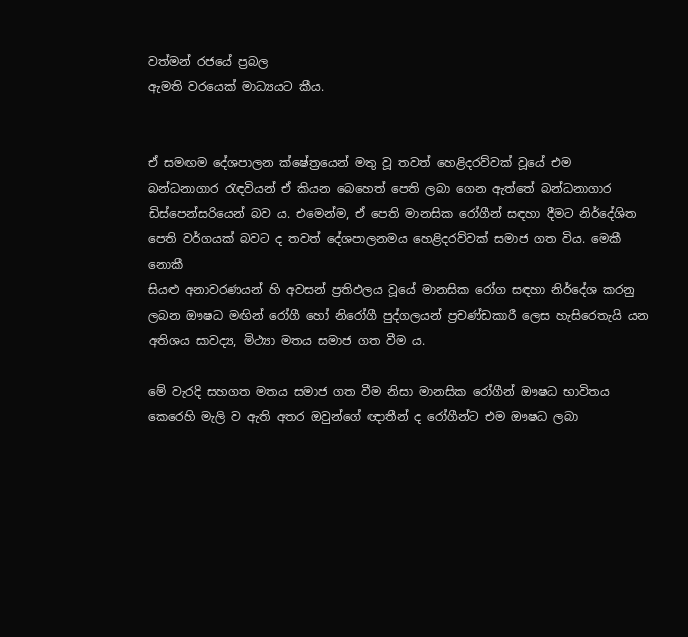වත්මන් රජයේ ප්‍රබල
ඇමති වරයෙක් මාධ්‍යයට කීය.


ඒ සමඟම දේශපාලන ක්ෂේත්‍රයෙන් මතු වූ තවත් හෙළිදරව්වක් වූයේ එම
බන්ධනාගාර රැඳවියන් ඒ කියන බෙහෙත් පෙති ලබා ගෙන ඇත්තේ බන්ධනාගාර
ඩිස්පෙන්සරියෙන් බව ය. එමෙන්ම, ඒ පෙති මානසික රෝගීන් සඳහා දීමට නිර්දේශිත
පෙති වර්ගයක් බවට ද තවත් දේශපාලනමය හෙළිදරව්වක් සමාජ ගත විය. මෙකී නොකී
සියළු අනාවරණයන් හි අවසන් ප්‍රතිඵලය වූයේ මානසික රෝග සඳහා නිර්දේශ කරනු
ලබන ඖෂධ මඟින් රෝගී හෝ නිරෝගී පුද්ගලයන් ප්‍රචණ්ඩකාරී ලෙස හැසිරෙතැයි යන
අතිශය සාවද්‍ය, මිථ්‍යා මතය සමාජ ගත වීම ය.

මේ වැරදි සහගත මතය සමාජ ගත වීම නිසා මානසික රෝගීන් ඖෂධ භාවිතය කෙරෙහි මැලි ව ඇති අතර ඔවුන්ගේ ඥාතීන් ද රෝගීන්ට එම ඖෂධ ලබා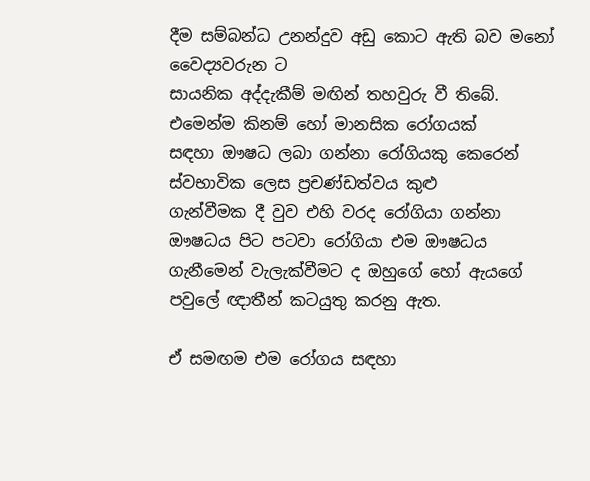දීම සම්බන්ධ උනන්දුව අඩු කොට ඇති බව මනෝ වෛද්‍යවරුන ට
සායනික අද්දැකීම් මඟින් තහවුරු වී තිබේ. එමෙන්ම කිනම් හෝ මානසික රෝගයක්
සඳහා ඖෂධ ලබා ගන්නා රෝගියකු කෙරෙන් ස්වභාවික ලෙස ප්‍රචණ්ඩත්වය කුළු
ගැන්වීමක දී වුව එහි වරද රෝගියා ගන්නා ඖෂධය පිට පටවා රෝගියා එම ඖෂධය
ගැනීමෙන් වැලැක්වීමට ද ඔහුගේ හෝ ඇයගේ පවුලේ ඥාතීන් කටයුතු කරනු ඇත.

ඒ සමඟම එම රෝගය සඳහා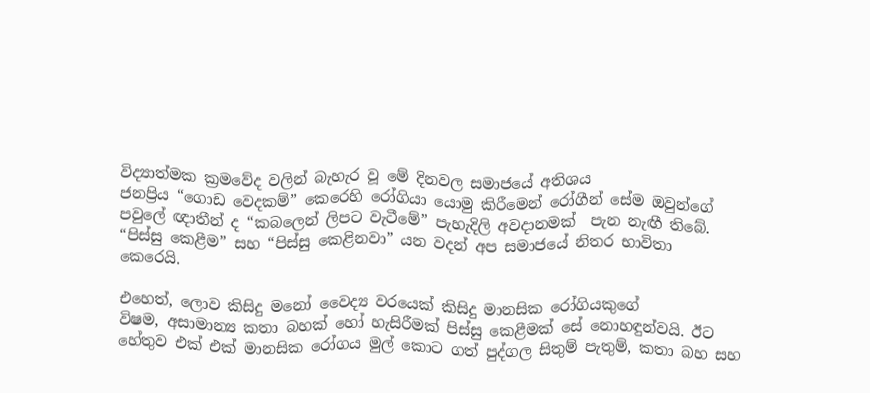විද්‍යාත්මක ක්‍රමවේද වලින් බැහැර වූ මේ දිනවල සමාජයේ අතිශය
ජනප්‍රිය “ගොඩ වෙදකම්” කෙරෙහි රෝගියා යොමු කිරීමෙන් රෝගීන් සේම ඔවුන්ගේ
පවුලේ ඥාතීන් ද “කබලෙන් ලිපට වැටීමේ” පැහැදිලි අවදානමක්  පැන නැඟී තිබේ.
“පිස්සු කෙළීම” සහ “පිස්සු කෙළිනවා” යන වදන් අප සමාජයේ නිතර භාවිතා
කෙරෙයි.

එහෙත්, ලොව කිසිදු මනෝ වෛද්‍ය වරයෙක් කිසිදු මානසික රෝගියකුගේ
විෂම, අසාමාන්‍ය කතා බහක් හෝ හැසිරීමක් පිස්සු කෙළීමක් සේ නොහඳුන්වයි. ඊට
හේතුව එක් එක් මානසික රෝගය මුල් කොට ගත් පුද්ගල සිතුම් පැතුම්, කතා බහ සහ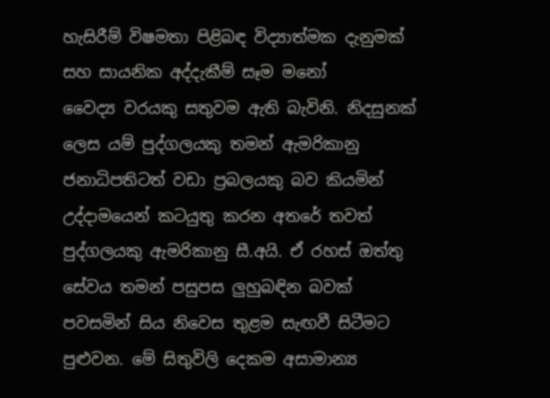හැසිරීම් විෂමතා පිළිබඳ විද්‍යාත්මක දැනුමක් සහ සායනික අද්දැකීම් සෑම මනෝ
වෛද්‍ය වරයකු සතුවම ඇති බැවිනි. නිදසුනක් ලෙස යම් පුද්ගලයකු තමන් ඇමරිකානු
ජනාධිපතිටත් වඩා ප්‍රබලයකු බව කියමින් උද්දාමයෙන් කටයුතු කරන අතරේ තවත්
පුද්ගලයකු ඇමරිකානු සී.අයි. ඒ රහස් ඔත්තු සේවය තමන් පසුපස ලුහුබඳින බවක්
පවසමින් සිය නිවෙස තුළම සැඟවී සිටීමට පුළුවන. මේ සිතුවිලි දෙකම අසාමාන්‍ය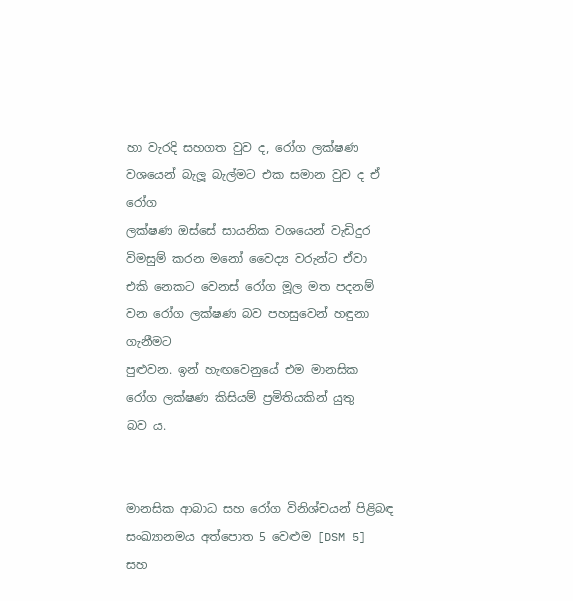හා වැරදි සහගත වුව ද, රෝග ලක්ෂණ වශයෙන් බැලූ බැල්මට එක සමාන වුව ද ඒ රෝග
ලක්ෂණ ඔස්සේ සායනික වශයෙන් වැඩිදුර විමසුම් කරන මනෝ වෛද්‍ය වරුන්ට ඒවා
එකි නෙකට වෙනස් රෝග මූල මත පදනම් වන රෝග ලක්ෂණ බව පහසුවෙන් හඳුනා ගැනීමට
පුළුවන. ඉන් හැඟවෙනුයේ එම මානසික රෝග ලක්ෂණ කිසියම් ප්‍රමිතියකින් යුතු
බව ය.


මානසික ආබාධ සහ රෝග විනිශ්චයන් පිළිබඳ සංඛ්‍යානමය අත්පොත 5 වෙළුම [DSM 5] සහ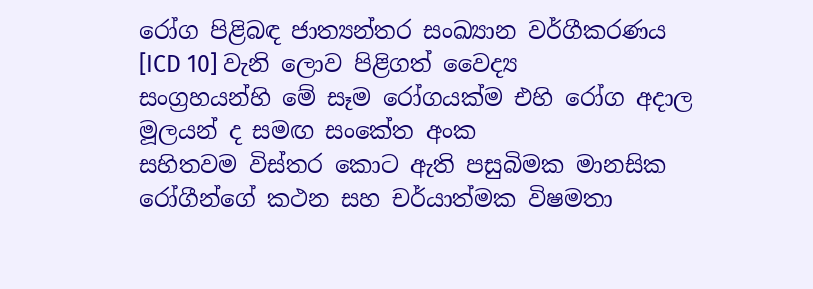රෝග පිළිබඳ ජාත්‍යන්තර සංඛ්‍යාන වර්ගීකරණය [ICD 10] වැනි ලොව පිළිගත් වෛද්‍ය
සංග්‍රහයන්හි මේ සෑම රෝගයක්ම එහි රෝග අදාල මූලයන් ද සමඟ සංකේත අංක
සහිතවම විස්තර කොට ඇති පසුබිමක මානසික රෝගීන්ගේ කථන සහ චර්යාත්මක විෂමතා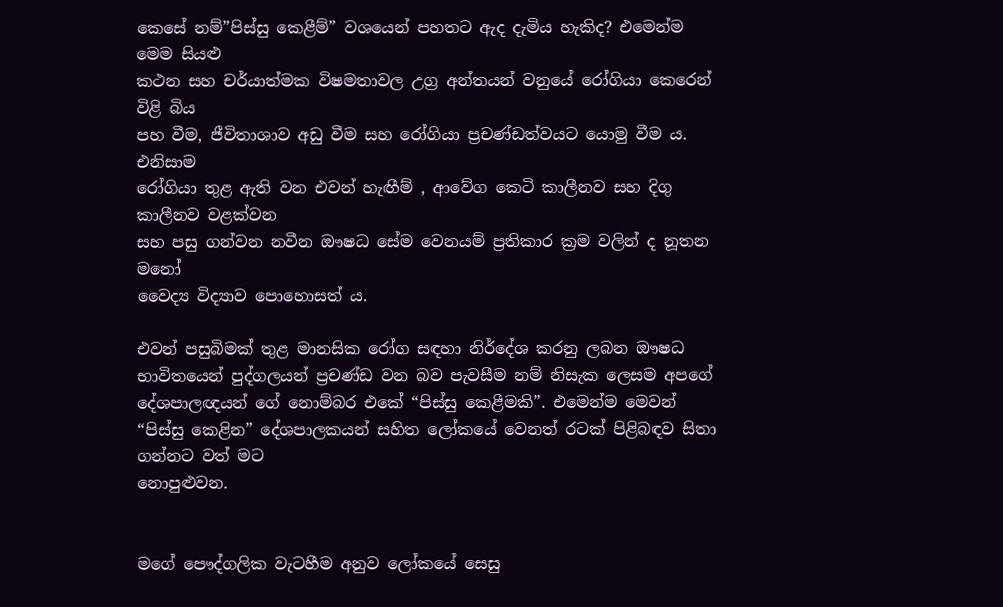කෙසේ නම්”පිස්සු කෙළීම්” වශයෙන් පහතට ඇද දැමිය හැකිද? එමෙන්ම මෙම සියළු
කථන සහ චර්යාත්මක විෂමතාවල උග්‍ර අන්තයන් වනුයේ රෝගියා කෙරෙන් විළි බිය
පහ වීම, ජීවිතාශාව අඩු වීම සහ රෝගියා ප්‍රචණ්ඩත්වයට යොමු වීම ය. එනිසාම
රෝගියා තුළ ඇති වන එවන් හැඟීම් , ආවේග කෙටි කාලීනව සහ දිගු කාලීනව වළක්වන
සහ පසු ගන්වන නවීන ඖෂධ සේම වෙනයම් ප්‍රතිකාර ක්‍රම වලින් ද නූතන මනෝ
වෛද්‍ය විද්‍යාව පොහොසත් ය.

එවන් පසුබිමක් තුළ මානසික රෝග සඳහා නිර්දේශ කරනු ලබන ඖෂධ භාවිතයෙන් පුද්ගලයන් ප්‍රචණ්ඩ වන බව පැවසීම නම් නිසැක ලෙසම අපගේ දේශපාලඥයන් ගේ නොම්බර එකේ “පිස්සු කෙළීමකි”. එමෙන්ම මෙවන් “පිස්සු කෙළින” දේශපාලකයන් සහිත ලෝකයේ වෙනත් රටක් පිළිබඳව සිතා ගන්නට වත් මට
නොපුළුවන.


මගේ පෞද්ගලික වැටහීම අනුව ලෝකයේ සෙසු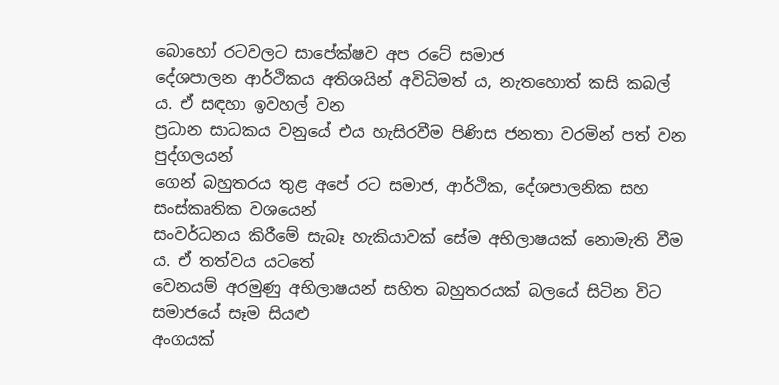බොහෝ රටවලට සාපේක්ෂව අප රටේ සමාජ
දේශපාලන ආර්ථිකය අතිශයින් අවිධිමත් ය, නැතහොත් කසි කබල් ය. ඒ සඳහා ඉවහල් වන
ප්‍රධාන සාධකය වනුයේ එය හැසිරවීම පිණිස ජනතා වරමින් පත් වන පුද්ගලයන්
ගෙන් බහුතරය තුළ අපේ රට සමාජ, ආර්ථික, දේශපාලනික සහ සංස්කෘතික වශයෙන්
සංවර්ධනය කිරීමේ සැබෑ හැකියාවක් සේම අභිලාෂයක් නොමැති වීම ය. ඒ තත්වය යටතේ
වෙනයම් අරමුණු අභිලාෂයන් සහිත බහුතරයක් බලයේ සිටින විට සමාජයේ සෑම සියළු
අංගයක්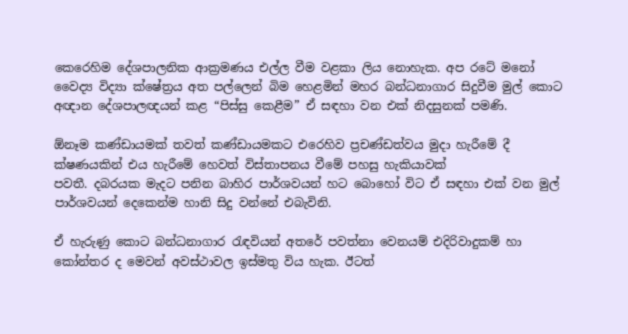කෙරෙහිම දේශපාලනික ආක්‍රමණය එල්ල වීම වළකා ලිය නොහැක. අප රටේ මනෝ
වෛද්‍ය විද්‍යා ක්ෂේත්‍රය අත පල්ලෙන් බිම හෙළමින් මහර බන්ධනාගාර සිදුවීම මුල් කොට අඥාන දේශපාලඥයන් කළ “පිස්සු කෙළීම” ඒ සඳහා වන එක් නිදසුනක් පමණි.

ඕනෑම කණ්ඩායමක් තවත් කණ්ඩායමකට එරෙහිව ප්‍රචණ්ඩත්වය මුදා හැරීමේ දී
ක්ෂණයකින් එය හැරීමේ හෙවත් විස්තාපනය වීමේ පහසු හැකියාවක්
පවතී. දබරයක මැදට පනින බාහිර පාර්ශවයන් හට බොහෝ විට ඒ සඳහා එක් වන මුල්
පාර්ශවයන් දෙකෙන්ම හානි සිදු වන්නේ එබැවිනි.

ඒ හැරුණු කොට බන්ධනාගාර රැඳවියන් අතරේ පවත්නා වෙනයම් එදිරිවාදුකම් හා කෝන්තර ද මෙවන් අවස්ථාවල ඉස්මතු විය හැක. ඊටත්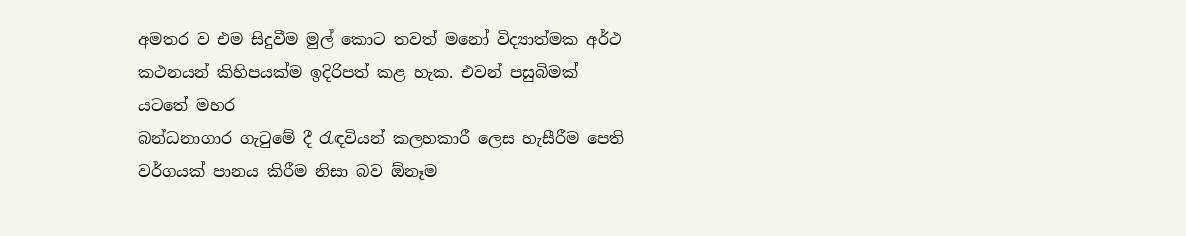අමතර ව එම සිදුවීම මුල් කොට තවත් මනෝ විද්‍යාත්මක අර්ථ කථනයන් කිහිපයක්ම ඉදිරිපත් කළ හැක. එවන් පසුබිමක් යටතේ මහර
බන්ධනාගාර ගැටුමේ දී රැඳවියන් කලහකාරී ලෙස හැසීරීම පෙති
වර්ගයක් පානය කිරීම නිසා බව ඕනෑම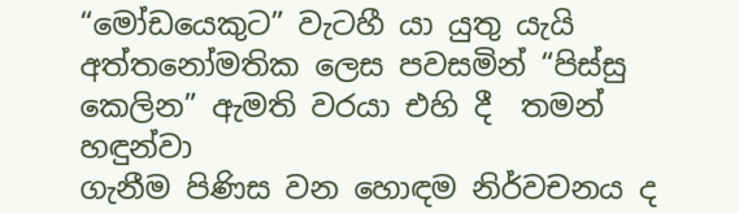“මෝඩයෙකුට” වැටහී යා යුතු යැයි
අත්තනෝමතික ලෙස පවසමින් “පිස්සු කෙලින” ඇමති වරයා එහි දී  තමන් හඳුන්වා
ගැනීම පිණිස වන හොඳම නිර්වචනය ද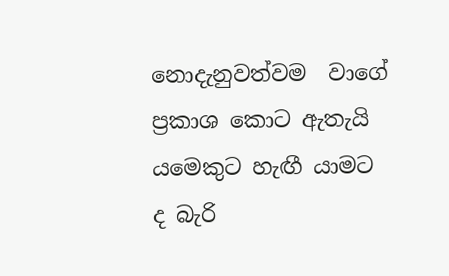නොදැනුවත්වම  වාගේ ප්‍රකාශ කොට ඇතැ‍යි
යමෙකුට හැඟී යාමට ද බැරි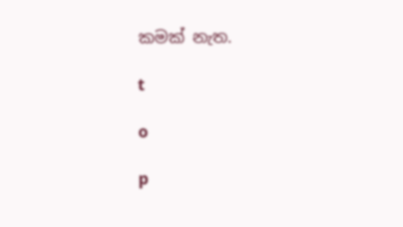කමක් නැත.

t

o

p